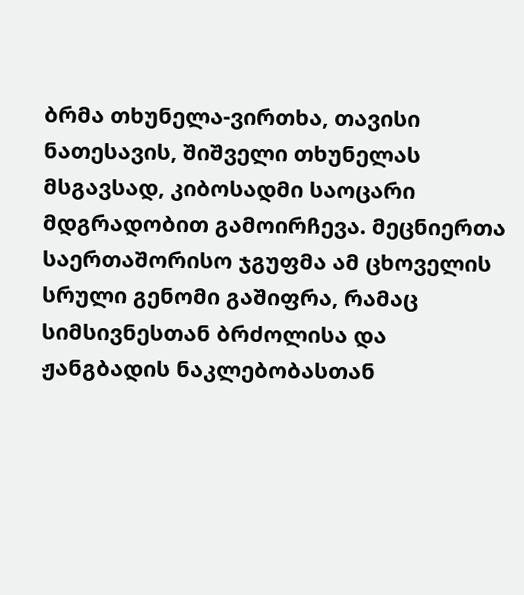ბრმა თხუნელა-ვირთხა, თავისი ნათესავის, შიშველი თხუნელას მსგავსად, კიბოსადმი საოცარი მდგრადობით გამოირჩევა. მეცნიერთა საერთაშორისო ჯგუფმა ამ ცხოველის სრული გენომი გაშიფრა, რამაც სიმსივნესთან ბრძოლისა და ჟანგბადის ნაკლებობასთან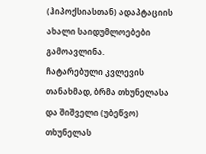(ჰიპოქსიასთან) ადაპტაციის ახალი საიდუმლოებები გამოავლინა.
ჩატარებული კვლევის თანახმად, ბრმა თხუნელასა და შიშველი (უბეწვო) თხუნელას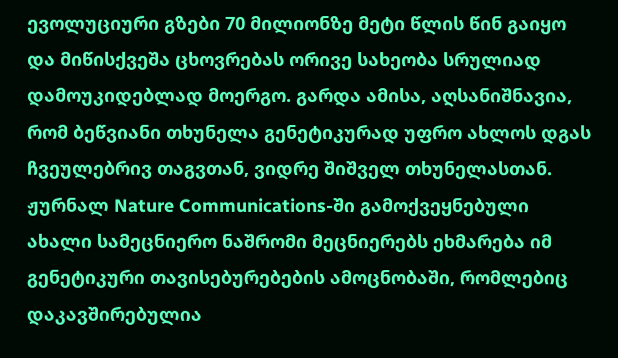ევოლუციური გზები 70 მილიონზე მეტი წლის წინ გაიყო და მიწისქვეშა ცხოვრებას ორივე სახეობა სრულიად დამოუკიდებლად მოერგო. გარდა ამისა, აღსანიშნავია, რომ ბეწვიანი თხუნელა გენეტიკურად უფრო ახლოს დგას ჩვეულებრივ თაგვთან, ვიდრე შიშველ თხუნელასთან.
ჟურნალ Nature Communications-ში გამოქვეყნებული ახალი სამეცნიერო ნაშრომი მეცნიერებს ეხმარება იმ გენეტიკური თავისებურებების ამოცნობაში, რომლებიც დაკავშირებულია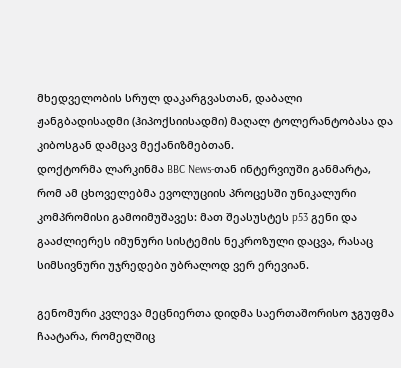მხედველობის სრულ დაკარგვასთან, დაბალი ჟანგბადისადმი (ჰიპოქსიისადმი) მაღალ ტოლერანტობასა და კიბოსგან დამცავ მექანიზმებთან.
დოქტორმა ლარკინმა BBC News-თან ინტერვიუში განმარტა, რომ ამ ცხოველებმა ევოლუციის პროცესში უნიკალური კომპრომისი გამოიმუშავეს: მათ შეასუსტეს p53 გენი და გააძლიერეს იმუნური სისტემის ნეკროზული დაცვა, რასაც სიმსივნური უჯრედები უბრალოდ ვერ ერევიან.

გენომური კვლევა მეცნიერთა დიდმა საერთაშორისო ჯგუფმა ჩაატარა, რომელშიც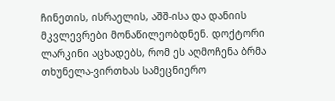ჩინეთის, ისრაელის, აშშ-ისა და დანიის მკვლევრები მონაწილეობდნენ. დოქტორი ლარკინი აცხადებს, რომ ეს აღმოჩენა ბრმა თხუნელა-ვირთხას სამეცნიერო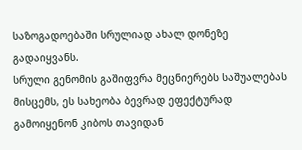საზოგადოებაში სრულიად ახალ დონეზე გადაიყვანს.
სრული გენომის გაშიფვრა მეცნიერებს საშუალებას მისცემს, ეს სახეობა ბევრად ეფექტურად გამოიყენონ კიბოს თავიდან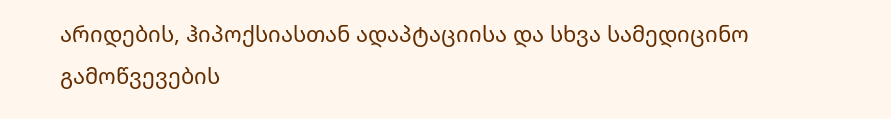არიდების, ჰიპოქსიასთან ადაპტაციისა და სხვა სამედიცინო გამოწვევების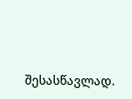შესასწავლად.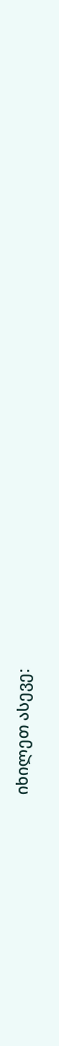იხილეთ ასევე: